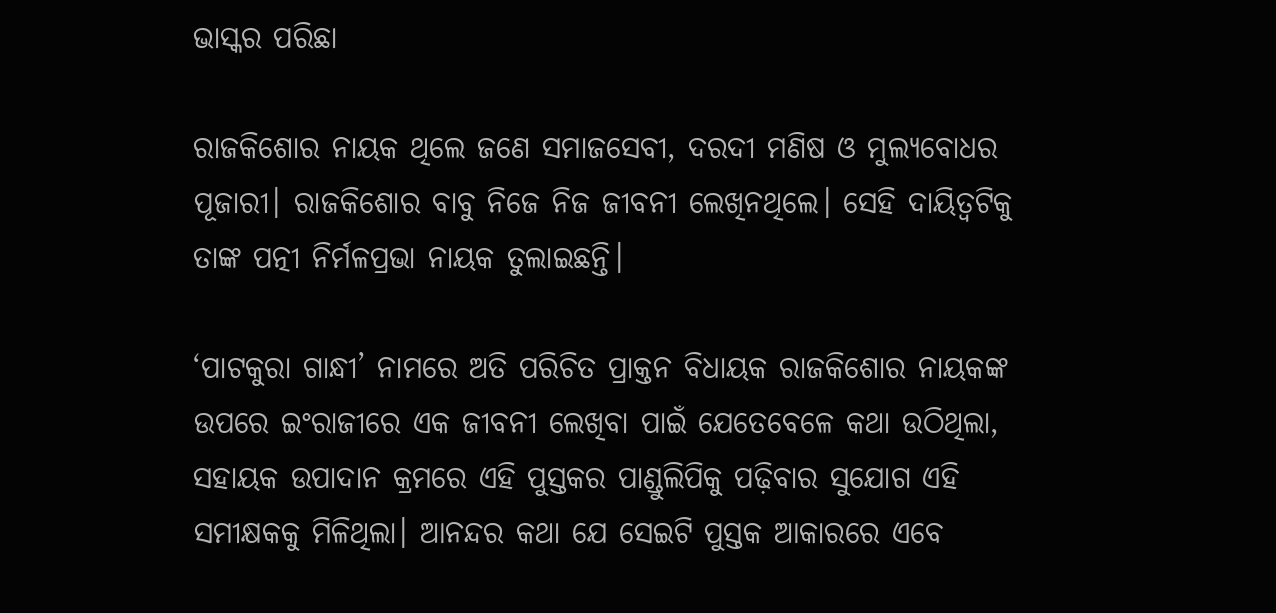ଭାସ୍କର ପରିଛା

ରାଜକିଶୋର ନାୟକ ଥିଲେ ଜଣେ ସମାଜସେବୀ, ଦରଦୀ ମଣିଷ ଓ ମୁଲ୍ୟବୋଧର ପୂଜାରୀ। ରାଜକିଶୋର ବାବୁ ନିଜେ ନିଜ ଜୀବନୀ ଲେଖିନଥିଲେ। ସେହି ଦାୟିତ୍ୱଟିକୁ ତାଙ୍କ ପତ୍ନୀ ନିର୍ମଳପ୍ରଭା ନାୟକ ତୁଲାଇଛନ୍ତି।

‘ପାଟକୁରା ଗାନ୍ଧୀ’ ନାମରେ ଅତି ପରିଚିତ ପ୍ରାକ୍ତନ ବିଧାୟକ ରାଜକିଶୋର ନାୟକଙ୍କ ଉପରେ ଇଂରାଜୀରେ ଏକ ଜୀବନୀ ଲେଖିବା ପାଇଁ ଯେତେବେଳେ କଥା ଉଠିଥିଲା, ସହାୟକ ଉପାଦାନ କ୍ରମରେ ଏହି ପୁସ୍ତକର ପାଣ୍ଡୁଲିପିକୁ ପଢ଼ିବାର ସୁଯୋଗ ଏହି ସମୀକ୍ଷକକୁ ମିଳିଥିଲା। ଆନନ୍ଦର କଥା ଯେ ସେଇଟି ପୁସ୍ତକ ଆକାରରେ ଏବେ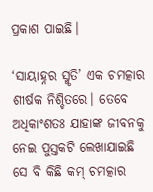ପ୍ରକାଶ ପାଇଛି।

‘ସାୟାହ୍ନର ସ୍ମୃତି’ ଏକ ଚମତ୍କାର ଶୀର୍ଷକ ନିଶ୍ଚିତରେ। ତେବେ ଅଧିକାଂଶତଃ ଯାହାଙ୍କ ଜୀବନକୁ ନେଇ ପୁସ୍ତକଟି ଲେଖାଯାଇଛି ସେ ବି କିଛି କମ୍ ଚମତ୍କାର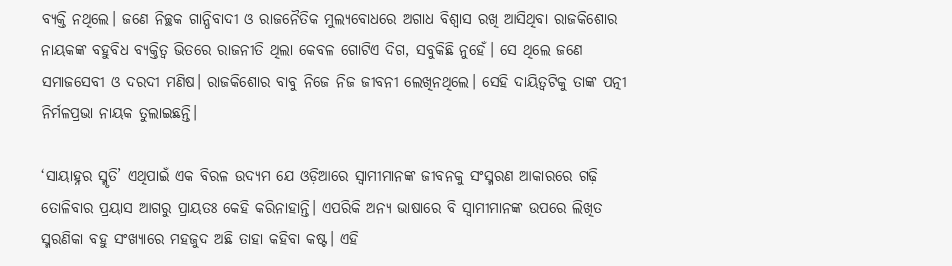ବ୍ୟକ୍ତି ନଥିଲେ। ଜଣେ ନିଚ୍ଛକ ଗାନ୍ଧିବାଦୀ ଓ ରାଜନୈତିକ ମୁଲ୍ୟବୋଧରେ ଅଗାଧ ବିଶ୍ୱାସ ରଖି ଆସିଥିବା ରାଜକିଶୋର ନାୟକଙ୍କ ବହୁବିଧ ବ୍ୟକ୍ତିତ୍ୱ ଭିତରେ ରାଜନୀତି ଥିଲା କେବଳ ଗୋଟିଏ ଦିଗ, ସବୁକିଛି ନୁହେଁ। ସେ ଥିଲେ ଜଣେ ସମାଜସେବୀ ଓ ଦରଦୀ ମଣିଷ। ରାଜକିଶୋର ବାବୁ ନିଜେ ନିଜ ଜୀବନୀ ଲେଖିନଥିଲେ। ସେହି ଦାୟିତ୍ୱଟିକୁ ତାଙ୍କ ପତ୍ନୀ ନିର୍ମଳପ୍ରଭା ନାୟକ ତୁଲାଇଛନ୍ତି।

‘ସାୟାହ୍ନର ସ୍ମୃତି’ ଏଥିପାଇଁ ଏକ ବିରଳ ଉଦ୍ୟମ ଯେ ଓଡ଼ିଆରେ ସ୍ୱାମୀମାନଙ୍କ ଜୀବନକୁ ସଂସ୍ମରଣ ଆକାରରେ ଗଢ଼ି ତୋଳିବାର ପ୍ରୟାସ ଆଗରୁ ପ୍ରାୟତଃ କେହି କରିନାହାନ୍ତି। ଏପରିକି ଅନ୍ୟ ଭାଷାରେ ବି ସ୍ୱାମୀମାନଙ୍କ ଉପରେ ଲିଖିତ ସ୍ମରଣିକା ବହୁ ସଂଖ୍ୟାରେ ମହଜୁଦ ଅଛି ତାହା କହିବା କଷ୍ଟ। ଏହି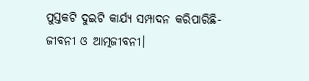ପୁସ୍ତକଟି ଦୁଇଟି କାର୍ଯ୍ୟ ସମ୍ପାଦନ କରିପାରିଛି- ଜୀବନୀ ଓ ଆତ୍ମଜୀବନୀ।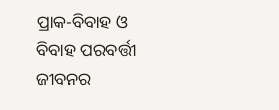ପ୍ରାକ-ବିବାହ ଓ ବିବାହ ପରବର୍ତ୍ତୀ ଜୀବନର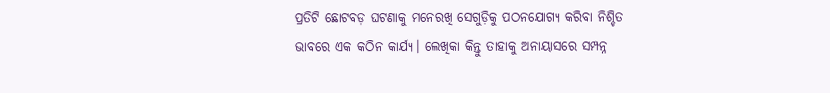ପ୍ରତିଟି ଛୋଟବଡ଼ ଘଟଣାକୁ ମନେରଖି ସେଗୁଡ଼ିକୁ ପଠନଯୋଗ୍ୟ କରିବା ନିଶ୍ଚିତ ଭାବରେ ଏକ କଠିନ କାର୍ଯ୍ୟ। ଲେଖିକା କିନ୍ତୁ ତାହାକୁ ଅନାୟାସରେ ସମ୍ପନ୍ନ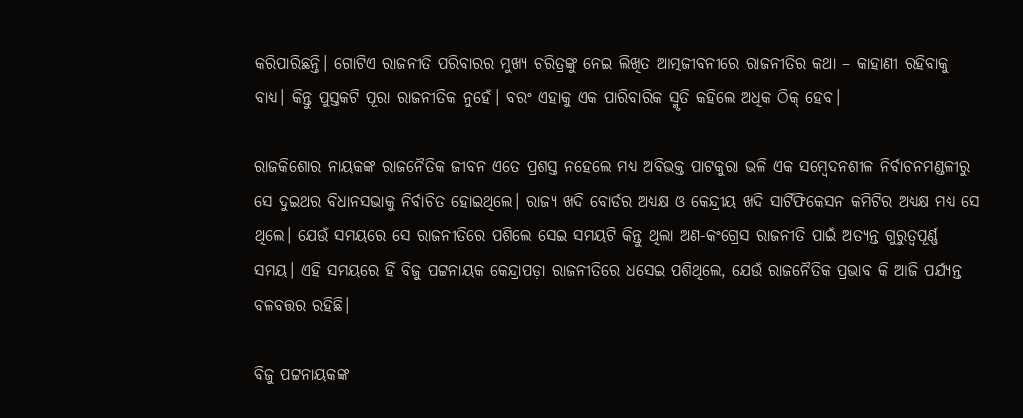କରିପାରିଛନ୍ତି। ଗୋଟିଏ ରାଜନୀତି ପରିବାରର ମୁଖ୍ୟ ଚରିତ୍ରଙ୍କୁ ନେଇ ଲିଖିତ ଆତ୍ମଜୀବନୀରେ ରାଜନୀତିର କଥା – କାହାଣୀ ରହିବାକୁ ବାଧ୍ୟ। କିନ୍ତୁ ପୁସ୍ତକଟି ପୂରା ରାଜନୀତିକ ନୁହେଁ। ବରଂ ଏହାକୁ ଏକ ପାରିବାରିକ ସ୍ମୃତି କହିଲେ ଅଧିକ ଠିକ୍ ହେବ।

ରାଜକିଶୋର ନାୟକଙ୍କ ରାଜନୈତିକ ଜୀବନ ଏତେ ପ୍ରଶସ୍ତ ନହେଲେ ମଧ୍ୟ ଅବିଭକ୍ତ ପାଟକୁରା ଭଳି ଏକ ସମ୍ବେଦନଶୀଳ ନିର୍ବାଚନମଣ୍ଡଳୀରୁ ସେ ଦୁଇଥର ବିଧାନସଭାକୁ ନିର୍ବାଚିତ ହୋଇଥିଲେ। ରାଜ୍ୟ ଖଦି ବୋର୍ଡର ଅଧ୍ୟକ୍ଷ ଓ କେନ୍ଦ୍ରୀୟ ଖଦି ସାର୍ଟିଫିକେସନ କମିଟିର ଅଧ୍ୟକ୍ଷ ମଧ୍ୟ ସେ ଥିଲେ। ଯେଉଁ ସମୟରେ ସେ ରାଜନୀତିରେ ପଶିଲେ ସେଇ ସମୟଟି କିନ୍ତୁ ଥିଲା ଅଣ-କଂଗ୍ରେସ ରାଜନୀତି ପାଇଁ ଅତ୍ୟନ୍ତ ଗୁରୁତ୍ୱପୂର୍ଣ୍ଣ ସମୟ। ଏହି ସମୟରେ ହିଁ ବିଜୁ ପଟ୍ଟନାୟକ କେନ୍ଦ୍ରାପଡ଼ା ରାଜନୀତିରେ ଧସେଇ ପଶିଥିଲେ, ଯେଉଁ ରାଜନୈତିକ ପ୍ରଭାବ କି ଆଜି ପର୍ଯ୍ୟନ୍ତ ବଳବତ୍ତର ରହିଛି।

ବିଜୁ ପଟ୍ଟନାୟକଙ୍କ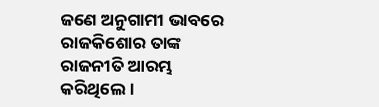ଜଣେ ଅନୁଗାମୀ ଭାବରେ ରାଜକିଶୋର ତାଙ୍କ ରାଜନୀତି ଆରମ୍ଭ କରିଥିଲେ।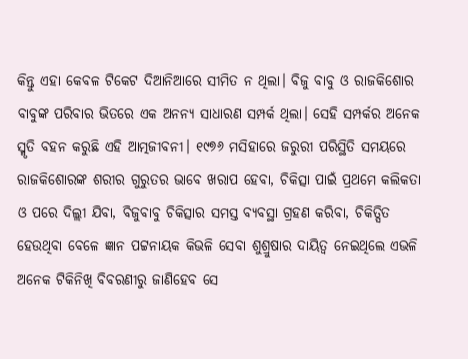କିନ୍ତୁ ଏହା କେବଳ ଟିକେଟ ଦିଆନିଆରେ ସୀମିତ ନ ଥିଲା। ବିଜୁ ବାବୁ ଓ ରାଜକିଶୋର ବାବୁଙ୍କ ପରିବାର ଭିତରେ ଏକ ଅନନ୍ୟ ସାଧାରଣ ସମ୍ପର୍କ ଥିଲା। ସେହି ସମ୍ପର୍କର ଅନେକ ସ୍ମୃତି ବହନ କରୁଛି ଏହି ଆତ୍ମଜୀବନୀ। ୧୯୭୬ ମସିହାରେ ଜରୁରୀ ପରିସ୍ଥିତି ସମୟରେ ରାଜକିଶୋରଙ୍କ ଶରୀର ଗୁରୁତର ଭାବେ ଖରାପ ହେବା, ଚିକିତ୍ସା ପାଇଁ ପ୍ରଥମେ କଲିକତା ଓ ପରେ ଦିଲ୍ଲୀ ଯିବା, ବିଜୁବାବୁ ଚିକିତ୍ସାର ସମସ୍ତ ବ୍ୟବସ୍ଥା ଗ୍ରହଣ କରିବା, ଚିକିତ୍ସିତ ହେଉଥିବା ବେଳେ ଜ୍ଞାନ ପଟ୍ଟନାୟକ କିଭଳି ସେବା ଶୁଶ୍ରୁଷାର ଦାୟିତ୍ୱ ନେଇଥିଲେ ଏଭଳି ଅନେକ ଟିକିନିଖି ବିବରଣୀରୁ ଜାଣିହେବ ସେ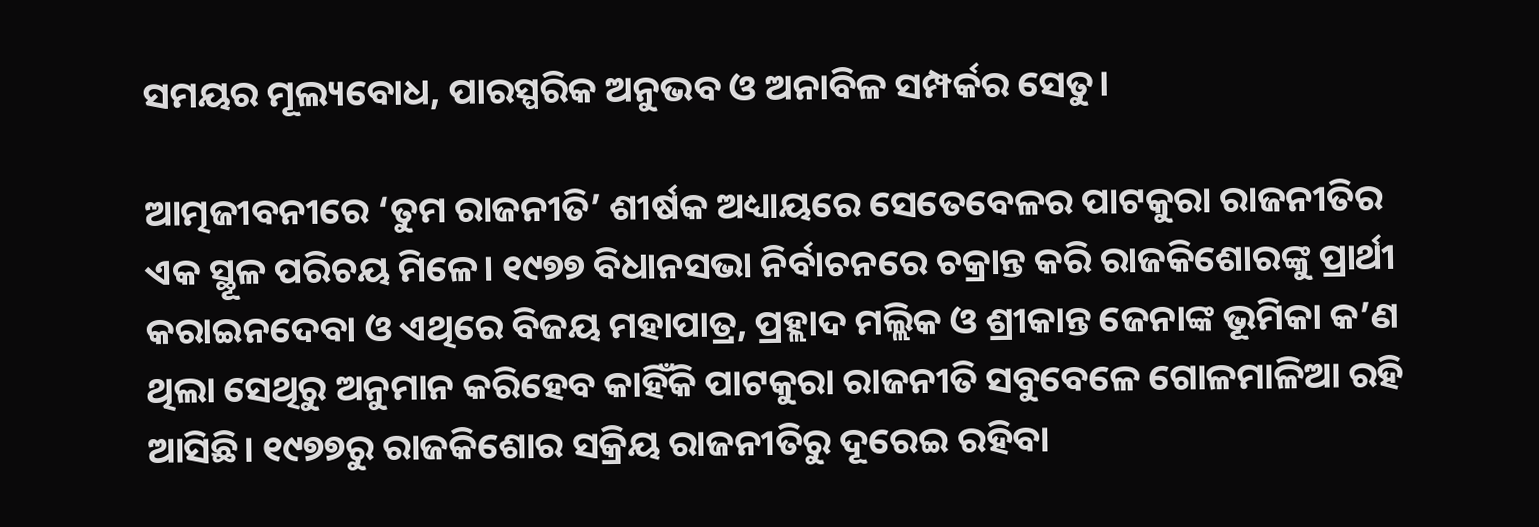ସମୟର ମୂଲ୍ୟବୋଧ, ପାରସ୍ପରିକ ଅନୁଭବ ଓ ଅନାବିଳ ସମ୍ପର୍କର ସେତୁ।

ଆତ୍ମଜୀବନୀରେ ‘ତୁମ ରାଜନୀତି’ ଶୀର୍ଷକ ଅଧ୍ୟାୟରେ ସେତେବେଳର ପାଟକୁରା ରାଜନୀତିର ଏକ ସ୍ଥୂଳ ପରିଚୟ ମିଳେ। ୧୯୭୭ ବିଧାନସଭା ନିର୍ବାଚନରେ ଚକ୍ରାନ୍ତ କରି ରାଜକିଶୋରଙ୍କୁ ପ୍ରାର୍ଥୀ କରାଇନଦେବା ଓ ଏଥିରେ ବିଜୟ ମହାପାତ୍ର, ପ୍ରହ୍ଲାଦ ମଲ୍ଲିକ ଓ ଶ୍ରୀକାନ୍ତ ଜେନାଙ୍କ ଭୂମିକା କ’ଣ ଥିଲା ସେଥିରୁ ଅନୁମାନ କରିହେବ କାହିଁକି ପାଟକୁରା ରାଜନୀତି ସବୁବେଳେ ଗୋଳମାଳିଆ ରହି ଆସିଛି। ୧୯୭୭ରୁ ରାଜକିଶୋର ସକ୍ରିୟ ରାଜନୀତିରୁ ଦୂରେଇ ରହିବା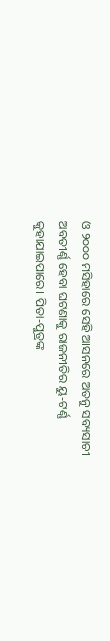ଓ ୨୦୦୦ ମସିହାରେ ସେହି ଆସନରେ ଅତନୁ ସବ୍ୟସାଚୀ ଅବତୀର୍ଣ୍ଣ ହେବା ଘଟଣାକୁ ରାଜନୀତିର ୟୁ-ଟର୍ଣ୍ଣ କୁହାଯାଇପାରେ। ପିତା-ପୁତ୍ରଙ୍କ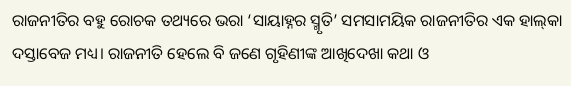ରାଜନୀତିର ବହୁ ରୋଚକ ତଥ୍ୟରେ ଭରା ‘ସାୟାହ୍ନର ସ୍ମୃତି’ ସମସାମୟିକ ରାଜନୀତିର ଏକ ହାଲ୍‌କା ଦସ୍ତାବେଜ ମଧ୍ୟ। ରାଜନୀତି ହେଲେ ବି ଜଣେ ଗୃହିଣୀଙ୍କ ଆଖିଦେଖା କଥା ଓ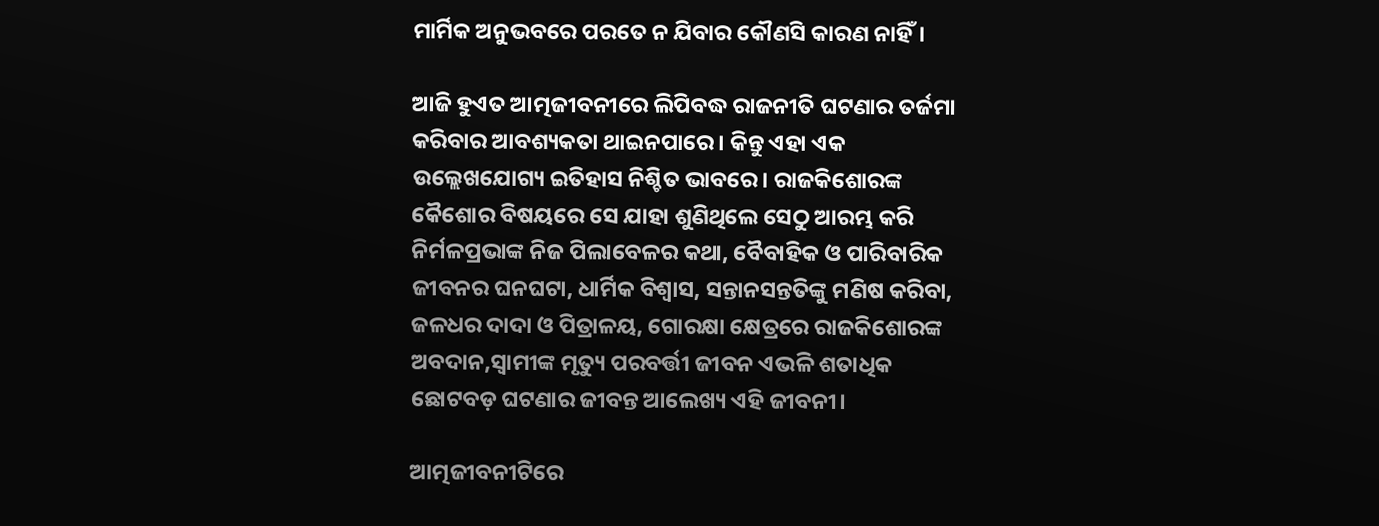ମାର୍ମିକ ଅନୁଭବରେ ପରତେ ନ ଯିବାର କୌଣସି କାରଣ ନାହିଁ।

ଆଜି ହୁଏତ ଆତ୍ମଜୀବନୀରେ ଲିପିବଦ୍ଧ ରାଜନୀତି ଘଟଣାର ତର୍ଜମା କରିବାର ଆବଶ୍ୟକତା ଥାଇନପାରେ। କିନ୍ତୁ ଏହା ଏକ ଉଲ୍ଲେଖଯୋଗ୍ୟ ଇତିହାସ ନିଶ୍ଚିତ ଭାବରେ। ରାଜକିଶୋରଙ୍କ କୈଶୋର ବିଷୟରେ ସେ ଯାହା ଶୁଣିଥିଲେ ସେଠୁ ଆରମ୍ଭ କରି ନିର୍ମଳପ୍ରଭାଙ୍କ ନିଜ ପିଲାବେଳର କଥା, ବୈବାହିକ ଓ ପାରିବାରିକ ଜୀବନର ଘନଘଟା, ଧାର୍ମିକ ବିଶ୍ୱାସ, ସନ୍ତାନସନ୍ତତିଙ୍କୁ ମଣିଷ କରିବା, ଜଳଧର ଦାଦା ଓ ପିତ୍ରାଳୟ, ଗୋରକ୍ଷା କ୍ଷେତ୍ରରେ ରାଜକିଶୋରଙ୍କ ଅବଦାନ,ସ୍ୱାମୀଙ୍କ ମୃତ୍ୟୁ ପରବର୍ତ୍ତୀ ଜୀବନ ଏଭଳି ଶତାଧିକ ଛୋଟବଡ଼ ଘଟଣାର ଜୀବନ୍ତ ଆଲେଖ୍ୟ ଏହି ଜୀବନୀ।

ଆତ୍ମଜୀବନୀଟିରେ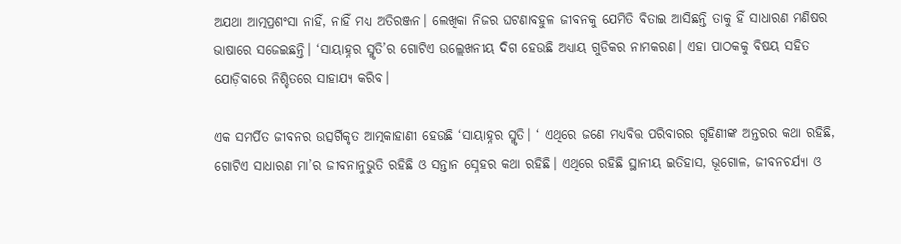ଅଯଥା ଆତ୍ମପ୍ରଶଂସା ନାହିଁ, ନାହିଁ ମଧ୍ୟ ଅତିରଞ୍ଜନ। ଲେଖିକା ନିଜର ଘଟଣାବହୁଳ ଜୀବନକୁ ଯେମିତି ବିତାଇ ଆସିଛନ୍ତି ତାକୁ ହିଁ ସାଧାରଣ ମଣିଷର ଭାଷାରେ ସଜେଇଛନ୍ତି। ‘ସାୟାହ୍ନର ସ୍ମୃତି’ର ଗୋଟିଏ ଉଲ୍ଲେଖନୀୟ ଦିଗ ହେଉଛି ଅଧ୍ୟାୟ ଗୁଡିକର ନାମକରଣ। ଏହା ପାଠକକୁ ବିଷୟ ସହିତ ଯୋଡ଼ିବାରେ ନିଶ୍ଚିତରେ ସାହାଯ୍ୟ କରିବ।

ଏକ ସମର୍ପିତ ଜୀବନର ଉତ୍ସର୍ଗିକୃତ ଆତ୍ମକାହାଣୀ ହେଉଛି ‘ସାୟାହ୍ନର ସ୍ମୃତି। ‘ ଏଥିରେ ଜଣେ ମଧ୍ୟବିତ୍ତ ପରିବାରର ଗୃହିଣୀଙ୍କ ଅନ୍ତରର କଥା ରହିଛି, ଗୋଟିଏ ସାଧାରଣ ମା’ର ଜୀବନାନୁଭୁତି ରହିଛି ଓ ସନ୍ତାନ ସ୍ନେହର କଥା ରହିଛି। ଏଥିରେ ରହିଛି ସ୍ଥାନୀୟ ଇତିହାସ, ଭୂଗୋଳ, ଜୀବନଚର୍ଯ୍ୟା ଓ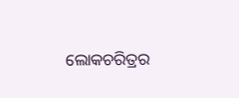ଲୋକଚରିତ୍ରର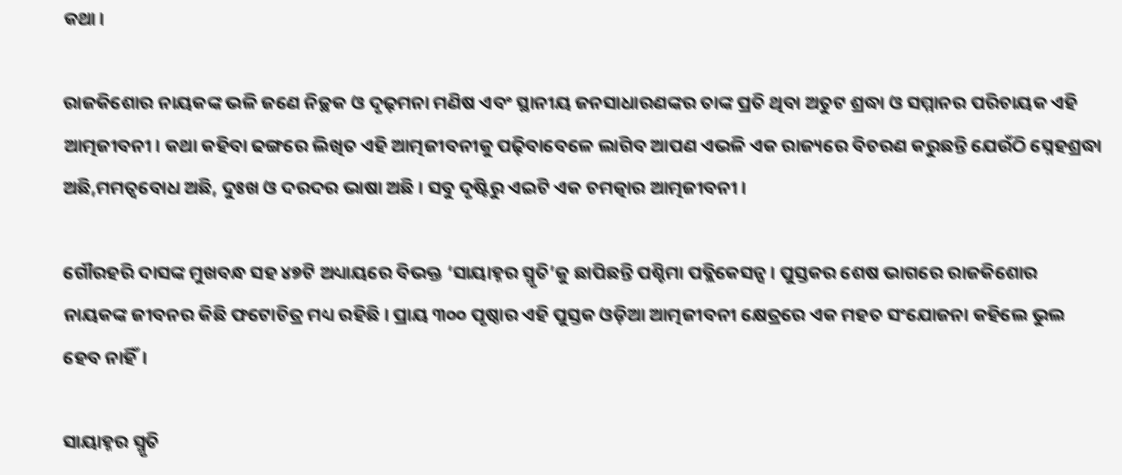କଥା।

ରାଜକିଶୋର ନାୟକଙ୍କ ଭଳି ଜଣେ ନିଚ୍ଛକ ଓ ଦୃଢ଼ମନା ମଣିଷ ଏବଂ ସ୍ଥାନୀୟ ଜନସାଧାରଣଙ୍କର ତାଙ୍କ ପ୍ରତି ଥିବା ଅତୁଟ ଶ୍ରଦ୍ଧା ଓ ସମ୍ମାନର ପରିଚାୟକ ଏହି ଆତ୍ମଜୀବନୀ। କଥା କହିବା ଢଙ୍ଗରେ ଲିଖିତ ଏହି ଆତ୍ମଜୀବନୀକୁ ପଢ଼ିବାବେଳେ ଲାଗିବ ଆପଣ ଏଭଳି ଏକ ରାଜ୍ୟରେ ବିଚରଣ କରୁଛନ୍ତି ଯେଉଁଠି ସ୍ନେହଶ୍ରଦ୍ଧା ଅଛି,ମମତ୍ୱବୋଧ ଅଛି, ଦୁଃଖ ଓ ଦରଦର ଭାଷା ଅଛି। ସବୁ ଦୃଷ୍ଟିରୁ ଏଇଟି ଏକ ଚମତ୍କାର ଆତ୍ମଜୀବନୀ।

ଗୌରହରି ଦାସଙ୍କ ମୁଖବନ୍ଧ ସହ ୪୭ଟି ଅଧ୍ୟାୟରେ ବିଭକ୍ତ ‘ସାୟାହ୍ନର ସ୍ମୃତି’କୁ ଛାପିଛନ୍ତି ପଶ୍ଚିମା ପବ୍ଲିକେସନ୍ସ। ପୁସ୍ତକର ଶେଷ ଭାଗରେ ରାଜକିଶୋର ନାୟକଙ୍କ ଜୀବନର କିଛି ଫଟୋଚିତ୍ର ମଧ୍ୟ ରହିଛି। ପ୍ରାୟ ୩୦୦ ପୃଷ୍ଠାର ଏହି ପୁସ୍ତକ ଓଡ଼ିଆ ଆତ୍ମଜୀବନୀ କ୍ଷେତ୍ରରେ ଏକ ମହତ ସଂଯୋଜନା କହିଲେ ଭୁଲ ହେବ ନାହିଁ।

ସାୟାହ୍ନର ସ୍ମୃତି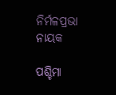ନିର୍ମଳପ୍ରଭା ନାୟକ

ପଶ୍ଚିମା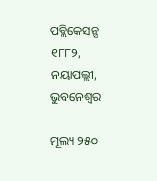ପବ୍ଲିକେସନ୍ସ ୧୮୮୨, ନୟାପଲ୍ଲୀ, ଭୁବନେଶ୍ୱର

ମୂଲ୍ୟ ୨୫୦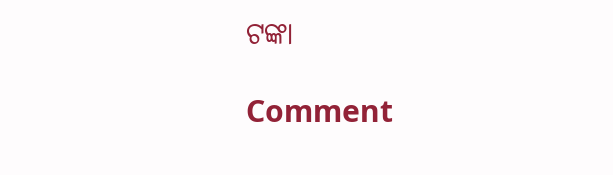ଟଙ୍କା

Comment